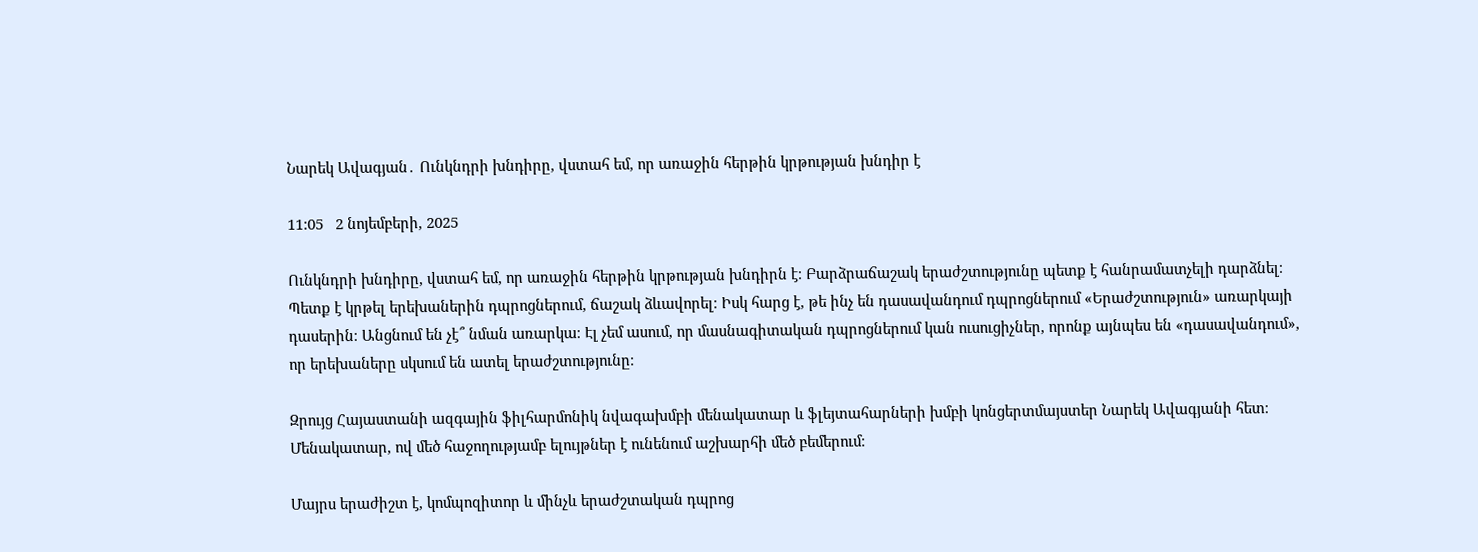Նարեկ Ավագյան․ Ունկնդրի խնդիրը, վստահ եմ, որ առաջին հերթին կրթության խնդիր է

11:05   2 նոյեմբերի, 2025

Ունկնդրի խնդիրը, վստահ եմ, որ առաջին հերթին կրթության խնդիրն է։ Բարձրաճաշակ երաժշտությունը պետք է հանրամատչելի դարձնել։ Պետք է կրթել երեխաներին դպրոցներում, ճաշակ ձևավորել։ Իսկ հարց է, թե ինչ են դասավանդում դպրոցներում «Երաժշտություն» առարկայի  դասերին։ Անցնում են չէ՞ նման առարկա։ Էլ չեմ ասում, որ մասնագիտական դպրոցներում կան ուսուցիչներ, որոնք այնպես են «դասավանդում», որ երեխաները սկսում են ատել երաժշտությունը։

Զրույց Հայաստանի ազգային ֆիլհարմոնիկ նվագախմբի մենակատար և ֆլեյտահարների խմբի կոնցերտմայստեր Նարեկ Ավագյանի հետ։ Մենակատար, ով մեծ հաջողությամբ ելույթներ է ունենում աշխարհի մեծ բեմերում։

Մայրս երաժիշտ է, կոմպոզիտոր և մինչև երաժշտական դպրոց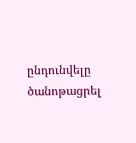ընդունվելը ծանոթացրել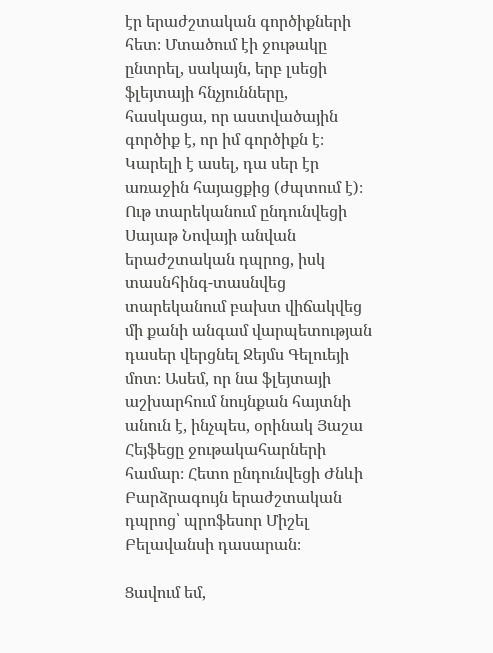էր երաժշտական գործիքների հետ։ Մտածում էի ջութակը ընտրել, սակայն, երբ լսեցի ֆլեյտայի հնչյունները, հասկացա, որ աստվածային գործիք է, որ իմ գործիքն է։ Կարելի է ասել, դա սեր էր առաջին հայացքից (ժպտում է)։ Ութ տարեկանում ընդունվեցի Սայաթ Նովայի անվան երաժշտական դպրոց, իսկ տասնհինգ-տասնվեց տարեկանում բախտ վիճակվեց մի քանի անգամ վարպետության դասեր վերցնել Ջեյմս Գելուեյի մոտ։ Ասեմ, որ նա ֆլեյտայի աշխարհում նույնքան հայտնի անուն է, ինչպես, օրինակ Յաշա Հեյֆեցը ջութակահարների համար։ Հետո ընդունվեցի Ժնևի Բարձրագույն երաժշտական դպրոց՝ պրոֆեսոր Միշել Բելավանսի դասարան։

Ցավում եմ,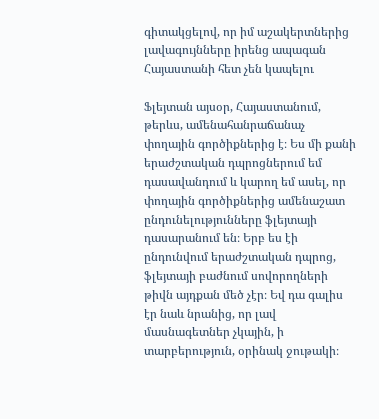գիտակցելով, որ իմ աշակերտներից լավագույնները իրենց ապագան Հայաստանի հետ չեն կապելու

Ֆլեյտան այսօր, Հայաստանում, թերևս, ամենահանրաճանաչ փողային գործիքներից է։ Ես մի քանի երաժշտական դպրոցներում եմ  դասավանդում և կարող եմ ասել, որ փողային գործիքներից ամենաշատ ընդունելությունները ֆլեյտայի դասարանում են։ Երբ ես էի ընդունվում երաժշտական դպրոց, ֆլեյտայի բաժնում սովորողների թիվն այդքան մեծ չէր։ Եվ դա գալիս էր նաև նրանից, որ լավ մասնագետներ չկային, ի տարբերություն, օրինակ ջութակի։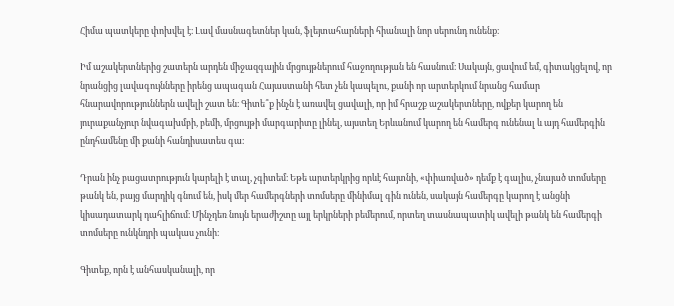Հիմա պատկերը փոխվել է։ Լավ մասնագետներ կան, ֆլեյտահարների հիանալի նոր սերունդ ունենք։

Իմ աշակերտներից շատերն արդեն միջազգային մրցույթներում հաջողության են հասնում։ Սակայն, ցավում եմ, գիտակցելով, որ նրանցից լավագույնները իրենց ապագան Հայաստանի հետ չեն կապելու, քանի որ արտերկում նրանց համար հնարավորություններն ավելի շատ են։ Գիտե՞ք ինչն է առավել ցավալի, որ իմ հրաշք աշակերտները, ովքեր կարող են յուրաքանչյուր նվագախմբի, բեմի, մրցույթի մարգարիտը լինել, այստեղ Երևանում կարող են համերգ ունենալ և այդ համերգին ընդհամենը մի քանի հանդիսատես գա։

Դրան ինչ բացատրություն կարելի է տալ, չգիտեմ։ Եթե արտերկրից որևէ հայտնի, «փիառված» դեմք է գալիս, չնայած տոմսերը թանկ են, բայց մարդիկ գնում են, իսկ մեր համերգների տոմսերը մինիմալ գին ունեն, սակայն համերգը կարող է անցնի կիսադատարկ դահլիճում։ Մինչդեռ նույն երաժիշտը այլ երկրների բեմերում, որտեղ տասնապատիկ ավելի թանկ են համերգի տոմսերը ունկնդրի պակաս չունի։

Գիտեք, որն է անհասկանալի, որ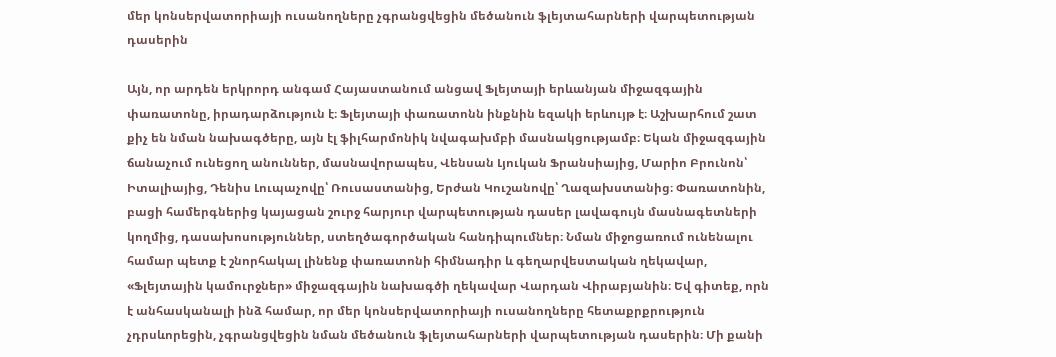մեր կոնսերվատորիայի ուսանողները չգրանցվեցին մեծանուն ֆլեյտահարների վարպետության դասերին

Այն, որ արդեն երկրորդ անգամ Հայաստանում անցավ Ֆլեյտայի երևանյան միջազգային փառատոնը, իրադարձություն է։ Ֆլեյտայի փառատոնն ինքնին եզակի երևույթ է։ Աշխարհում շատ քիչ են նման նախագծերը, այն էլ ֆիլհարմոնիկ նվագախմբի մասնակցությամբ։ Եկան միջազգային ճանաչում ունեցող անուններ, մասնավորապես, Վենսան Լյուկան Ֆրանսիայից, Մարիո Բրունոն՝ Իտալիայից, Դենիս Լուպաչովը՝ Ռուսաստանից, Երժան Կուշանովը՝ Ղազախստանից։ Փառատոնին, բացի համերգներից կայացան շուրջ հարյուր վարպետության դասեր լավագույն մասնագետների կողմից, դասախոսություններ, ստեղծագործական հանդիպումներ։ Նման միջոցառում ունենալու համար պետք է շնորհակալ լինենք փառատոնի հիմնադիր և գեղարվեստական ղեկավար, «Ֆլեյտային կամուրջներ» միջազգային նախագծի ղեկավար Վարդան Վիրաբյանին։ Եվ գիտեք, որն է անհասկանալի ինձ համար, որ մեր կոնսերվատորիայի ուսանողները հետաքրքրություն չդրսևորեցին, չգրանցվեցին նման մեծանուն ֆլեյտահարների վարպետության դասերին։ Մի քանի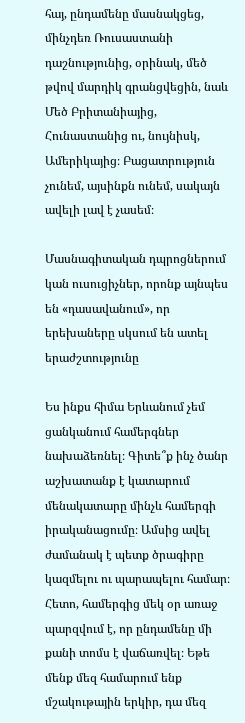հայ, ընդամենը մասնակցեց, մինչդեռ Ռուսաստանի դաշնությունից, օրինակ, մեծ թվով մարդիկ գրանցվեցին, նաև Մեծ Բրիտանիայից, Հունաստանից ու, նույնիսկ, Ամերիկայից։ Բացատրություն չունեմ, այսինքն ունեմ, սակայն ավելի լավ է չասեմ։

Մասնագիտական դպրոցներում կան ուսուցիչներ, որոնք այնպես են «դասավանում», որ երեխաները սկսում են ատել երաժշտությունը

Ես ինքս հիմա Երևանում չեմ ցանկանում համերգներ նախաձեռնել։ Գիտե՞ք ինչ ծանր աշխատանք է կատարում մենակատարը մինչև համերգի իրականացումը։ Ամսից ավել ժամանակ է պետք ծրագիրը կազմելու ու պարապելու համար։ Հետո, համերգից մեկ օր առաջ պարզվում է, որ ընդամենը մի քանի տոմս է վաճառվել։ Եթե մենք մեզ համարում ենք մշակութային երկիր, դա մեզ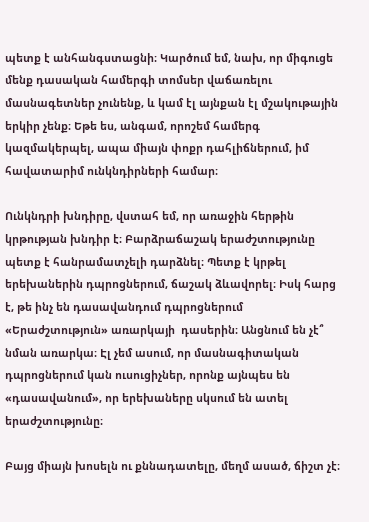պետք է անհանգստացնի։ Կարծում եմ, նախ, որ միգուցե մենք դասական համերգի տոմսեր վաճառելու մասնագետներ չունենք, և կամ էլ այնքան էլ մշակութային երկիր չենք։ Եթե ես, անգամ, որոշեմ համերգ կազմակերպել, ապա միայն փոքր դահլիճներում, իմ հավատարիմ ունկնդիրների համար։

Ունկնդրի խնդիրը, վստահ եմ, որ առաջին հերթին կրթության խնդիր է։ Բարձրաճաշակ երաժշտությունը պետք է հանրամատչելի դարձնել։ Պետք է կրթել երեխաներին դպրոցներում, ճաշակ ձևավորել։ Իսկ հարց է, թե ինչ են դասավանդում դպրոցներում «Երաժշտություն» առարկայի  դասերին։ Անցնում են չէ՞ նման առարկա։ Էլ չեմ ասում, որ մասնագիտական դպրոցներում կան ուսուցիչներ, որոնք այնպես են «դասավանում», որ երեխաները սկսում են ատել երաժշտությունը։

Բայց միայն խոսելն ու քննադատելը, մեղմ ասած, ճիշտ չէ։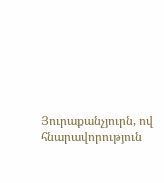Յուրաքանչյուրն, ով հնարավորություն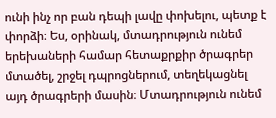ունի ինչ որ բան դեպի լավը փոխելու, պետք է փորձի։ Ես, օրինակ, մտադրություն ունեմ երեխաների համար հետաքրքիր ծրագրեր մտածել, շրջել դպրոցներում, տեղեկացնել այդ ծրագրերի մասին։ Մտադրություն ունեմ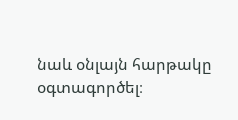նաև օնլայն հարթակը օգտագործել։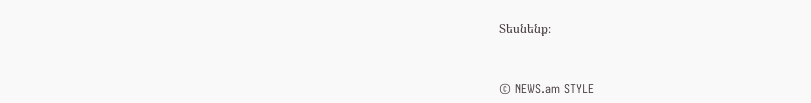Տեսնենք։



© NEWS.am STYLE